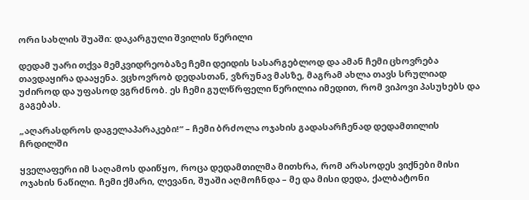ორი სახლის შუაში: დაკარგული შვილის წერილი

დედამ უარი თქვა მემკვიდრეობაზე ჩემი დეიდის სასარგებლოდ და ამან ჩემი ცხოვრება თავდაყირა დააყენა. ვცხოვრობ დედასთან, ვზრუნავ მასზე, მაგრამ ახლა თავს სრულიად უძიროდ და უფასოდ ვგრძნობ. ეს ჩემი გულწრფელი წერილია იმედით, რომ ვიპოვი პასუხებს და გაგებას.

„აღარასდროს დაგელაპარაკები!“ – ჩემი ბრძოლა ოჯახის გადასარჩენად დედამთილის ჩრდილში

ყველაფერი იმ საღამოს დაიწყო, როცა დედამთილმა მითხრა, რომ არასოდეს ვიქნები მისი ოჯახის ნაწილი. ჩემი ქმარი, ლევანი, შუაში აღმოჩნდა – მე და მისი დედა, ქალბატონი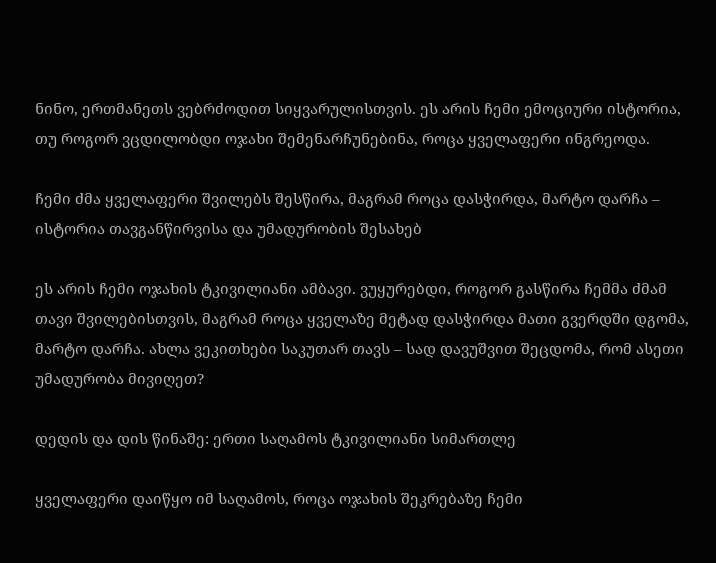ნინო, ერთმანეთს ვებრძოდით სიყვარულისთვის. ეს არის ჩემი ემოციური ისტორია, თუ როგორ ვცდილობდი ოჯახი შემენარჩუნებინა, როცა ყველაფერი ინგრეოდა.

ჩემი ძმა ყველაფერი შვილებს შესწირა, მაგრამ როცა დასჭირდა, მარტო დარჩა – ისტორია თავგანწირვისა და უმადურობის შესახებ

ეს არის ჩემი ოჯახის ტკივილიანი ამბავი. ვუყურებდი, როგორ გასწირა ჩემმა ძმამ თავი შვილებისთვის, მაგრამ როცა ყველაზე მეტად დასჭირდა მათი გვერდში დგომა, მარტო დარჩა. ახლა ვეკითხები საკუთარ თავს – სად დავუშვით შეცდომა, რომ ასეთი უმადურობა მივიღეთ?

დედის და დის წინაშე: ერთი საღამოს ტკივილიანი სიმართლე

ყველაფერი დაიწყო იმ საღამოს, როცა ოჯახის შეკრებაზე ჩემი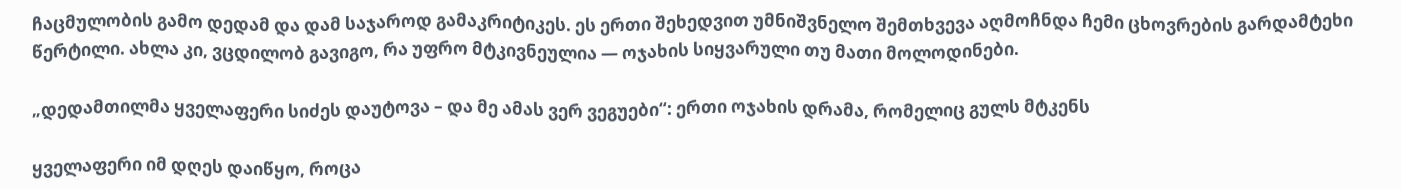ჩაცმულობის გამო დედამ და დამ საჯაროდ გამაკრიტიკეს. ეს ერთი შეხედვით უმნიშვნელო შემთხვევა აღმოჩნდა ჩემი ცხოვრების გარდამტეხი წერტილი. ახლა კი, ვცდილობ გავიგო, რა უფრო მტკივნეულია — ოჯახის სიყვარული თუ მათი მოლოდინები.

„დედამთილმა ყველაფერი სიძეს დაუტოვა – და მე ამას ვერ ვეგუები“: ერთი ოჯახის დრამა, რომელიც გულს მტკენს

ყველაფერი იმ დღეს დაიწყო, როცა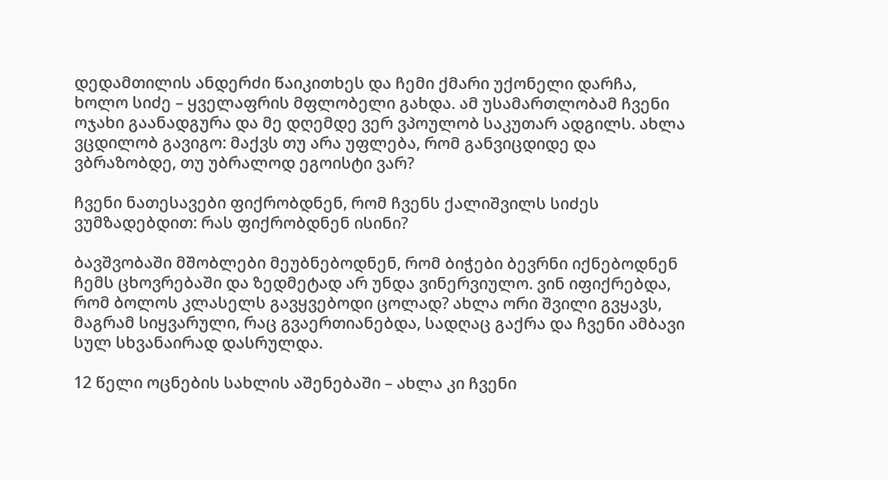დედამთილის ანდერძი წაიკითხეს და ჩემი ქმარი უქონელი დარჩა, ხოლო სიძე – ყველაფრის მფლობელი გახდა. ამ უსამართლობამ ჩვენი ოჯახი გაანადგურა და მე დღემდე ვერ ვპოულობ საკუთარ ადგილს. ახლა ვცდილობ გავიგო: მაქვს თუ არა უფლება, რომ განვიცდიდე და ვბრაზობდე, თუ უბრალოდ ეგოისტი ვარ?

ჩვენი ნათესავები ფიქრობდნენ, რომ ჩვენს ქალიშვილს სიძეს ვუმზადებდით: რას ფიქრობდნენ ისინი?

ბავშვობაში მშობლები მეუბნებოდნენ, რომ ბიჭები ბევრნი იქნებოდნენ ჩემს ცხოვრებაში და ზედმეტად არ უნდა ვინერვიულო. ვინ იფიქრებდა, რომ ბოლოს კლასელს გავყვებოდი ცოლად? ახლა ორი შვილი გვყავს, მაგრამ სიყვარული, რაც გვაერთიანებდა, სადღაც გაქრა და ჩვენი ამბავი სულ სხვანაირად დასრულდა.

12 წელი ოცნების სახლის აშენებაში – ახლა კი ჩვენი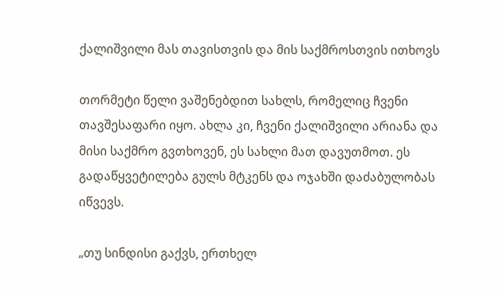ქალიშვილი მას თავისთვის და მის საქმროსთვის ითხოვს

თორმეტი წელი ვაშენებდით სახლს, რომელიც ჩვენი თავშესაფარი იყო. ახლა კი, ჩვენი ქალიშვილი არიანა და მისი საქმრო გვთხოვენ, ეს სახლი მათ დავუთმოთ. ეს გადაწყვეტილება გულს მტკენს და ოჯახში დაძაბულობას იწვევს.

„თუ სინდისი გაქვს, ერთხელ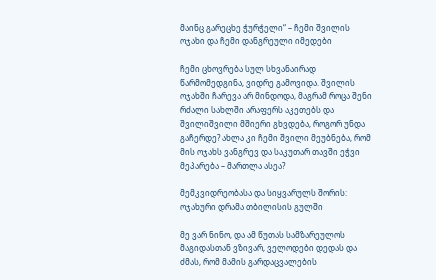მაინც გარეცხე ჭურჭელი“ – ჩემი შვილის ოჯახი და ჩემი დანგრეული იმედები

ჩემი ცხოვრება სულ სხვანაირად წარმომედგინა, ვიდრე გამოვიდა. შვილის ოჯახში ჩარევა არ მინდოდა, მაგრამ როცა შენი რძალი სახლში არაფერს აკეთებს და შვილიშვილი მშიერი გხვდება, როგორ უნდა გაჩერდე? ახლა კი ჩემი შვილი მეუბნება, რომ მის ოჯახს ვანგრევ და საკუთარ თავში ეჭვი მეპარება – მართლა ასეა?

მემკვიდრეობასა და სიყვარულს შორის: ოჯახური დრამა თბილისის გულში

მე ვარ ნინო, და ამ წუთას სამზარეულოს მაგიდასთან ვზივარ, ველოდები დედას და ძმას, რომ მამის გარდაცვალების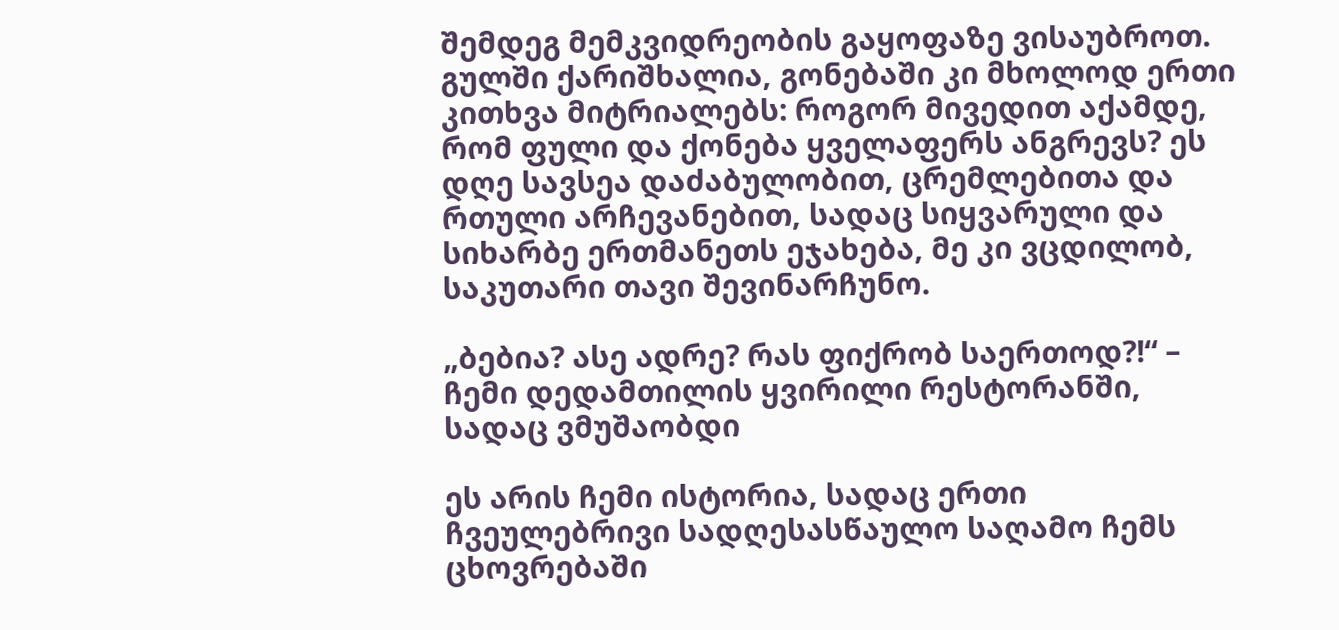შემდეგ მემკვიდრეობის გაყოფაზე ვისაუბროთ. გულში ქარიშხალია, გონებაში კი მხოლოდ ერთი კითხვა მიტრიალებს: როგორ მივედით აქამდე, რომ ფული და ქონება ყველაფერს ანგრევს? ეს დღე სავსეა დაძაბულობით, ცრემლებითა და რთული არჩევანებით, სადაც სიყვარული და სიხარბე ერთმანეთს ეჯახება, მე კი ვცდილობ, საკუთარი თავი შევინარჩუნო.

„ბებია? ასე ადრე? რას ფიქრობ საერთოდ?!“ – ჩემი დედამთილის ყვირილი რესტორანში, სადაც ვმუშაობდი

ეს არის ჩემი ისტორია, სადაც ერთი ჩვეულებრივი სადღესასწაულო საღამო ჩემს ცხოვრებაში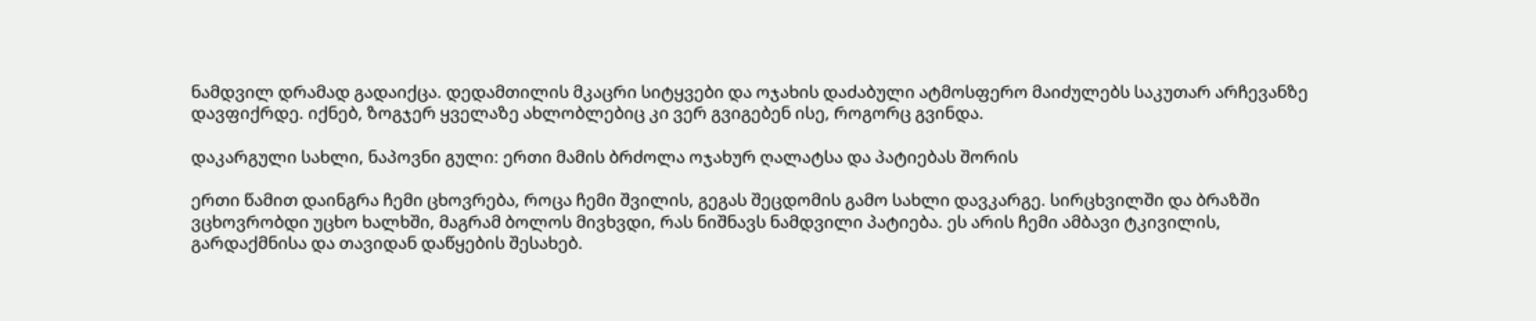ნამდვილ დრამად გადაიქცა. დედამთილის მკაცრი სიტყვები და ოჯახის დაძაბული ატმოსფერო მაიძულებს საკუთარ არჩევანზე დავფიქრდე. იქნებ, ზოგჯერ ყველაზე ახლობლებიც კი ვერ გვიგებენ ისე, როგორც გვინდა.

დაკარგული სახლი, ნაპოვნი გული: ერთი მამის ბრძოლა ოჯახურ ღალატსა და პატიებას შორის

ერთი წამით დაინგრა ჩემი ცხოვრება, როცა ჩემი შვილის, გეგას შეცდომის გამო სახლი დავკარგე. სირცხვილში და ბრაზში ვცხოვრობდი უცხო ხალხში, მაგრამ ბოლოს მივხვდი, რას ნიშნავს ნამდვილი პატიება. ეს არის ჩემი ამბავი ტკივილის, გარდაქმნისა და თავიდან დაწყების შესახებ.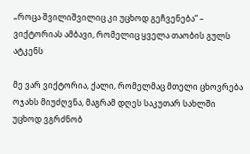„როცა შვილიშვილიც კი უცხოდ გეჩვენება“ – ვიქტორიას ამბავი, რომელიც ყველა თაობის გულს ატკენს

მე ვარ ვიქტორია, ქალი, რომელმაც მთელი ცხოვრება ოჯახს მიუძღვნა, მაგრამ დღეს საკუთარ სახლში უცხოდ ვგრძნობ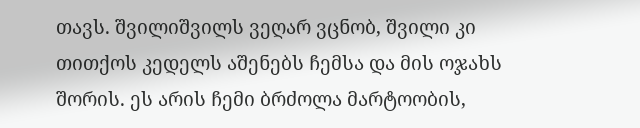თავს. შვილიშვილს ვეღარ ვცნობ, შვილი კი თითქოს კედელს აშენებს ჩემსა და მის ოჯახს შორის. ეს არის ჩემი ბრძოლა მარტოობის,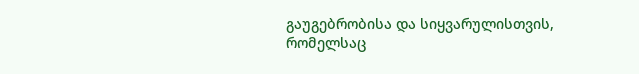გაუგებრობისა და სიყვარულისთვის, რომელსაც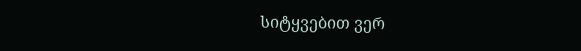სიტყვებით ვერ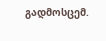გადმოსცემ.